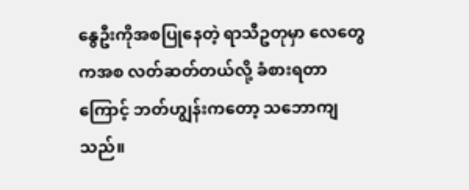နွေဦးကိုအစပြုနေတဲ့ ရာသီဥတုမှာ လေတွေကအစ လတ်ဆတ်တယ်လို့ ခံစားရတာကြောင့် ဘတ်ဟျွန်းကတော့ သဘောကျသည်။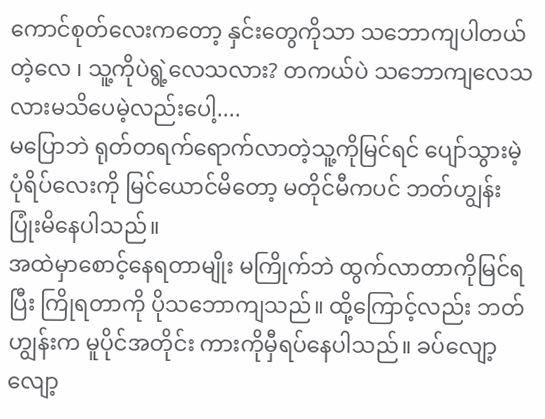ကောင်စုတ်လေးကတော့ နှင်းတွေကိုသာ သဘောကျပါတယ်တဲ့လေ ၊ သူ့ကိုပဲရွဲ့လေသလား? တကယ်ပဲ သဘောကျလေသလားမသိပေမဲ့လည်းပေါ့....
မပြောဘဲ ရုတ်တရက်ရောက်လာတဲ့သူ့ကိုမြင်ရင် ပျော်သွားမဲ့ပုံရိပ်လေးကို မြင်ယောင်မိတော့ မတိုင်မီကပင် ဘတ်ဟျွန်းပြုံးမိနေပါသည်။
အထဲမှာစောင့်နေရတာမျိုး မကြိုက်ဘဲ ထွက်လာတာကိုမြင်ရပြီး ကြိုရတာကို ပိုသဘောကျသည်။ ထို့ကြောင့်လည်း ဘတ်ဟျွန်းက မူပိုင်အတိုင်း ကားကိုမှီရပ်နေပါသည်။ ခပ်လျော့လျော့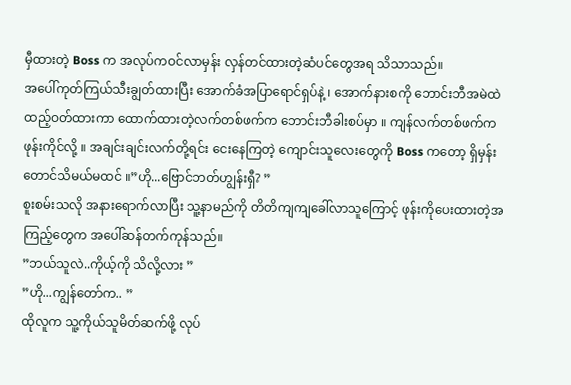မှီထားတဲ့ Boss က အလုပ်ကဝင်လာမှန်း လှန်တင်ထားတဲ့ဆံပင်တွေအရ သိသာသည်။
အပေါ်ကုတ်ကြယ်သီးချွတ်ထားပြီး အောက်ခံအပြာရောင်ရှပ်နဲ့ ၊ အောက်နားစကို ဘောင်းဘီအမဲထဲထည့်ဝတ်ထားကာ ထောက်ထားတဲ့လက်တစ်ဖက်က ဘောင်းဘီခါးစပ်မှာ ။ ကျန်လက်တစ်ဖက်က ဖုန်းကိုင်လို့ ။ အချင်းချင်းလက်တို့ရင်း ငေးနေကြတဲ့ ကျောင်းသူလေးတွေကို Boss ကတော့ ရှိမှန်းတောင်သိမယ်မထင် ။”ဟို...ဗြောင်ဘတ်ဟျွန်းရှီ? ”
စူးစမ်းသလို အနားရောက်လာပြီး သူ့နာမည်ကို တိတိကျကျခေါ်လာသူကြောင့် ဖုန်းကိုပေးထားတဲ့အကြည့်တွေက အပေါ်ဆန်တက်ကုန်သည်။
”ဘယ်သူလဲ..ကိုယ့်ကို သိလို့လား ”
”ဟို...ကျွန်တော်က.. ”
ထိုလူက သူ့ကိုယ်သူမိတ်ဆက်ဖို့ လုပ်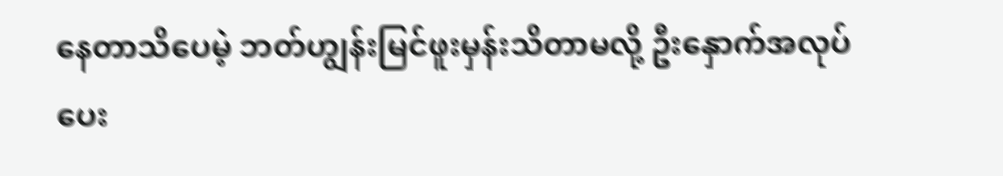နေတာသိပေမဲ့ ဘတ်ဟျွန်းမြင်ဖူးမှန်းသိတာမလို့ ဦးနှောက်အလုပ်ပေး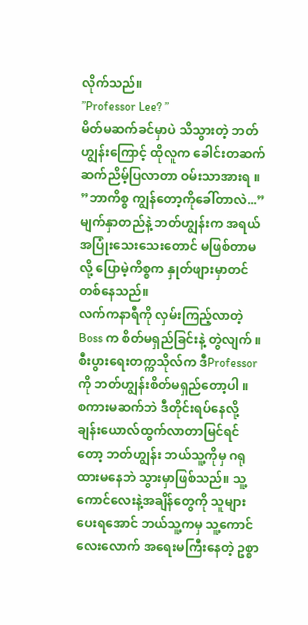လိုက်သည်။
”Professor Lee? ”
မိတ်မဆက်ခင်မှာပဲ သိသွားတဲ့ ဘတ်ဟျွန်းကြောင့် ထိုလူက ခေါင်းတဆက်ဆက်ညိမ့်ပြလာတာ ဝမ်းသာအားရ ။
”ဘာကိစ္စ ကျွန်တော့ကိုခေါ်တာလဲ...”
မျက်နှာတည်နဲ့ ဘတ်ဟျွန်းက အရယ်အပြုံးသေးသေးတောင် မဖြစ်တာမလို့ ပြောမဲ့ကိစ္စက နှုတ်ဖျားမှာတင် တစ်နေသည်။
လက်ကနာရီကို လှမ်းကြည့်လာတဲ့ Boss က စိတ်မရှည်ခြင်းနဲ့ တွဲလျက် ။
စီးပွားရေးတက္ကသိုလ်က ဒီProfessor ကို ဘတ်ဟျွန်းစိတ်မရှည်တော့ပါ ။
စကားမဆက်ဘဲ ဒီတိုင်းရပ်နေလို့
ချန်းယောလ်ထွက်လာတာမြင်ရင်တော့ ဘတ်ဟျွန်း ဘယ်သူ့ကိုမှ ဂရုထားမနေဘဲ သွားမှာဖြစ်သည်။ သူ့ကောင်လေးနဲ့အချိန်တွေကို သူများပေးရအောင် ဘယ်သူ့ကမှ သူ့ကောင်လေးလောက် အရေးမကြီးနေတဲ့ ဥစ္စာ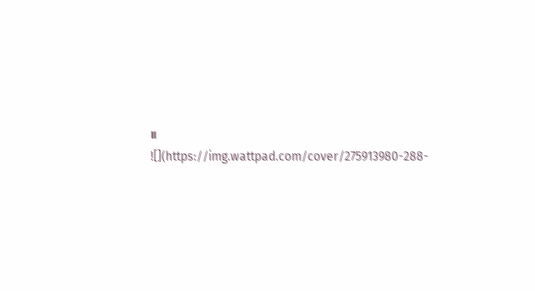။
![](https://img.wattpad.com/cover/275913980-288-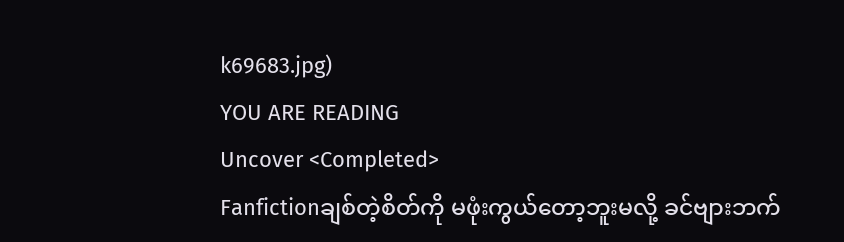k69683.jpg)
YOU ARE READING
Uncover <Completed>
Fanfictionချစ်တဲ့စိတ်ကို မဖုံးကွယ်တော့ဘူးမလို့ ခင်ဗျားဘက်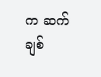က ဆက်ချစ်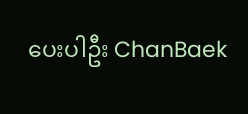ပေးပါဦး ChanBaek